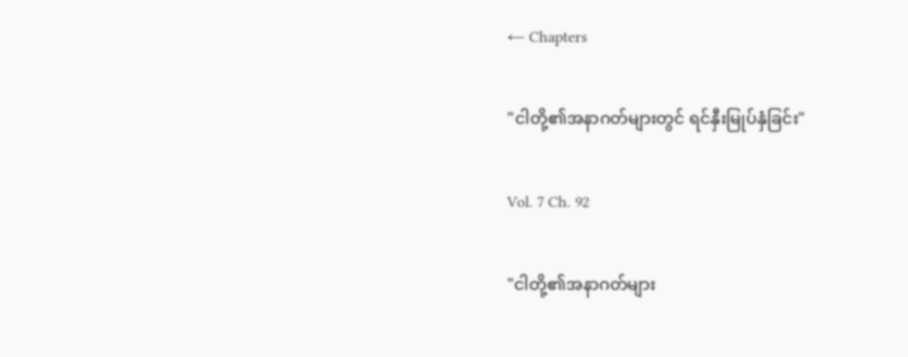← Chapters

"ငါတို့၏အနာဂတ်များတွင် ရင်နှီးမြုပ်နှံခြင်း"

Vol. 7 Ch. 92

"ငါတို့၏အနာဂတ်များ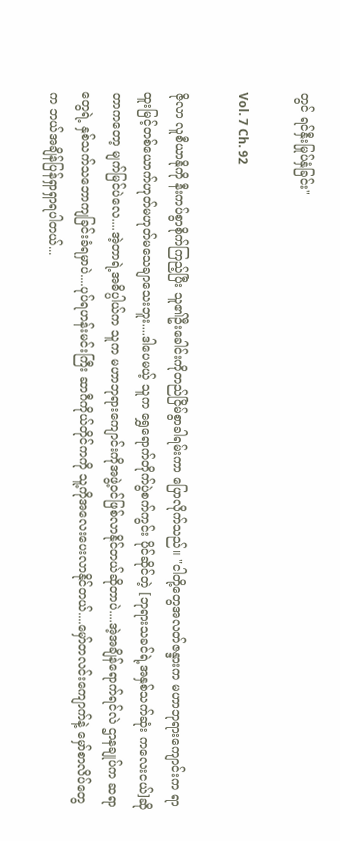တွင် ရင်နှီးမြုပ်နှံခြင်း"

Vol. 7 Ch. 92

ဇိုလာ လူစီယာနိုကို နီးကပ်စွာစိုက်ကြည့်ပြီး သူ၏ဦးခေါင်းကိုတည်ငြိမ်စွာခါရမ်းကာ ပြောလိုက်သည်။ "ငါတို့တွေအလတ်ဇန္ဒားက မဟာဘုရားကျောင်းက ရာထူးမြင့်တစ်ယောက်ဟုတ်မဟုတ်မသေချာသေးဘူး....ဒါပေမယ့် သူက ရွှေရောက်တိုက်ပွဲစက်ကွင်း ပိုင်ဆိုင်တဲ့ [ဘုရားသခင်ရဲ့အနှစ်သက်ဆုံး ကလေးငယ်]ဆိုတာကတော့ မျက်မြင်ပဲလေ....အဲ့တာရဲ့အဓိပ္ပါယ်က သူက မဟာဘုရားကျောင်းကိုအဖွဲ့ဝင်ဖြစ်လာနိုင်တယ်ဆိုတာပဲ....အဲ့အချိန်ရောက်ရင်လဲ ဌာနချုပ်က ဆရာတွေရဲ့ နှစ်သက်သဘောကျခြင်းခံရမှာပဲ....ပုပ်ရဟန်းမင်းကြီး ဆာဂီကိုယ်တိုင်ကကို သူ့ကိုအလေးပေးလာနိုင်တယ်....မှော်တလင်းကျောက်နဲ့ မှော်စာလိပ်တွေက ဘယ်အချိန်ပြန်ရှာရှာရပါတယ်...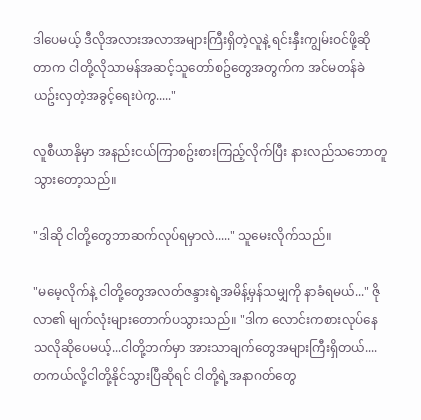ဒါပေမယ့် ဒီလိုအလားအလာအများကြီးရှိတဲ့လူနဲ့ ရင်းနှီးကျွမ်းဝင်ဖို့ဆိုတာက ငါတို့လိုသာမန်အဆင့်သူတော်စဥ်တွေအတွက်က အင်မတန်ခဲယဥ်းလှတဲ့အခွင့်ရေးပဲကွ....."

လူစီယာနိုမှာ အနည်းငယ်ကြာစဥ်းစားကြည့်လိုက်ပြီး နားလည်သဘောတူသွားတော့သည်။

"ဒါဆို ငါတို့တွေဘာဆက်လုပ်ရမှာလဲ....." သူမေးလိုက်သည်။

"မမေ့လိုက်နဲ့ ငါတို့တွေအလတ်ဇန္ဒားရဲ့အမိန့်မှန်သမျှကို နာခံရမယ်..." ဇိုလာ၏ မျက်လုံးများတောက်ပသွားသည်။ "ဒါက လောင်းကစားလုပ်နေသလိုဆိုပေမယ့်...ငါတို့ဘက်မှာ အားသာချက်တွေအများကြီးရှိတယ်....တကယ်လို့ငါတို့နိုင်သွားပြီဆိုရင် ငါတို့ရဲ့အနာဂတ်တွေ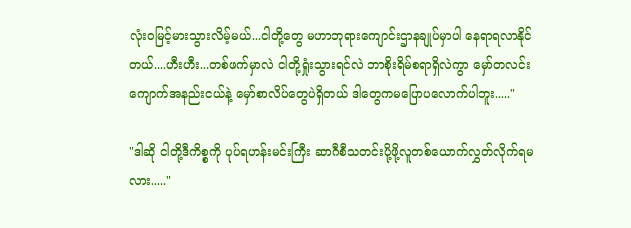လုံးဝမြင့်မားသွားလိမ့်မယ်...ငါတို့တွေ မဟာဘုရားကျောင်းဌာနချုပ်မှာပါ နေရာရလာနိုင်တယ်....ဟီးဟီး...တစ်ဖက်မှာလဲ ငါတို့ရှုံးသွားရင်လဲ ဘာစိုးရိမ်စရာရှိလဲကွာ မှော်တလင်းကျောက်အနည်းငယ်နဲ့ မှော်စာလိပ်တွေပဲရှိတယ် ဒါတွေကမပြောပလောက်ပါဘူး....."

"ဒါဆို ငါတို့ဒီကိစ္စကို ပုပ်ရဟန်းမင်းကြီး ဆာဂီစီသတင်းပို့ဖို့လူတစ်ယောက်လွှတ်လိုက်ရမလား....."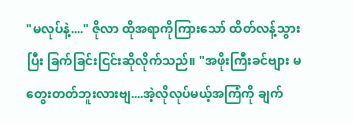"မလုပ်နဲ့...." ဇိုလာ ထိုအရာကိုကြားသော် ထိတ်လန့်သွားပြီး ခြက်ခြင်းငြင်းဆိုလိုက်သည်။ "အဖိုးကြီးခင်ဗျား မတွေးတတ်ဘူးလားဗျ....အဲ့လိုလုပ်မယ့်အကြံကို ချက်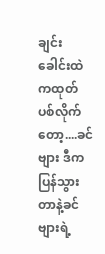ချင်းခေါင်းထဲကထုတ်ပစ်လိုက်တော့....ခင်ဗျား ဒီကပြန်သွားတာနဲ့ခင်ဗျားရဲ့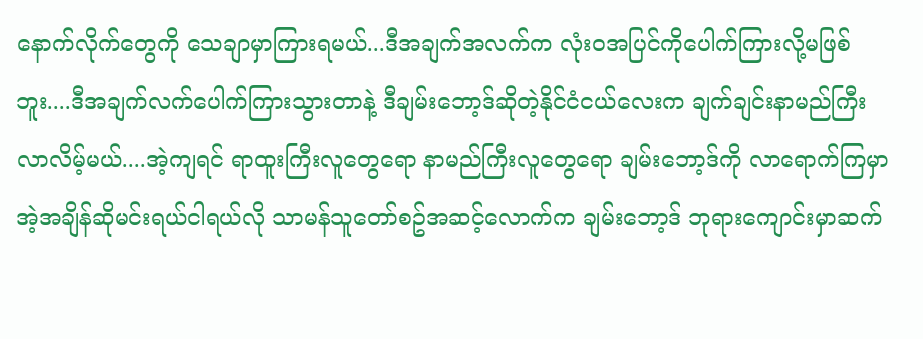နောက်လိုက်တွေကို သေချာမှာကြားရမယ်...ဒီအချက်အလက်က လုံးဝအပြင်ကိုပေါက်ကြားလို့မဖြစ်ဘူး....ဒီအချက်လက်ပေါက်ကြားသွားတာနဲ့ ဒီချမ်းဘော့ဒ်ဆိုတဲ့နိုင်ငံငယ်လေးက ချက်ချင်းနာမည်ကြီးလာလိမ့်မယ်....အဲ့ကျရင် ရာထူးကြီးလူတွေရော နာမည်ကြီးလူတွေရော ချမ်းဘော့ဒ်ကို လာရောက်ကြမှာ အဲ့အချိန်ဆိုမင်းရယ်ငါရယ်လို သာမန်သူတော်စဥ်အဆင့်လောက်က ချမ်းဘော့ဒ် ဘုရားကျောင်းမှာဆက်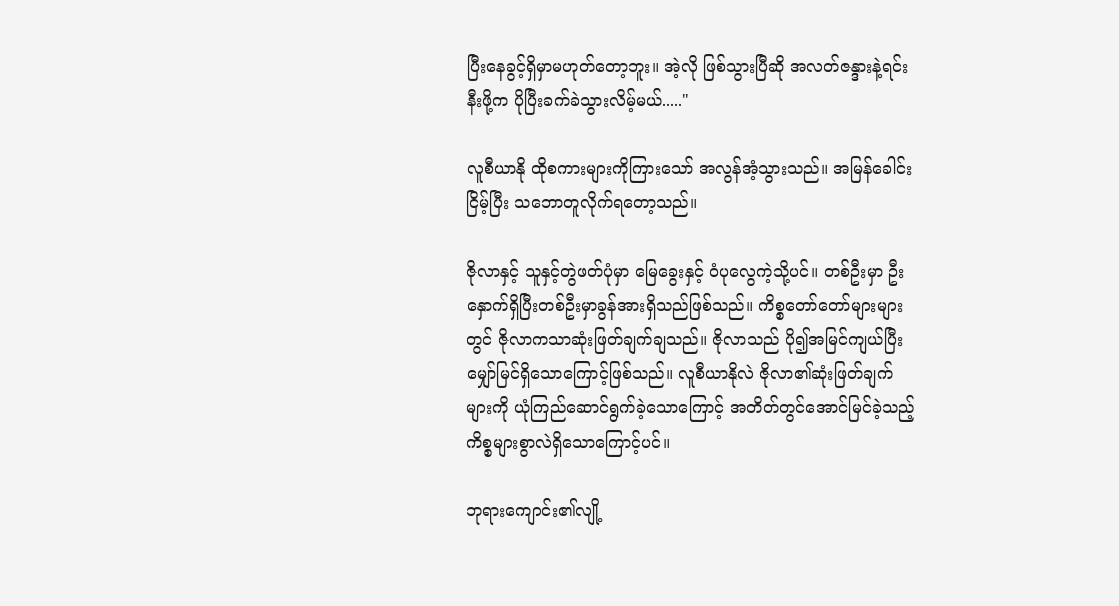ပြီးနေခွင့်ရှိမှာမဟုတ်တော့ဘူး။ အဲ့လို ဖြစ်သွားပြီဆို အလတ်ဇန္ဒားနဲ့ရင်းနီးဖို့က ပိုပြီးခက်ခဲသွားလိမ့်မယ်....."

လူစီယာနို ထိုစကားများကိုကြားသော် အလွန်အံ့သွားသည်။ အမြန်ခေါင်းငြိမ့်ပြီး သဘောတူလိုက်ရတော့သည်။

ဇိုလာနှင့် သူနှင့်တွဲဖတ်ပုံမှာ မြေခွေးနှင့် ဝံပုလွေကဲ့သို့ပင်။ တစ်ဦးမှာ ဦးနှောက်ရှိပြီးတစ်ဦးမှာခွန်အားရှိသည်ဖြစ်သည်။ ကိစ္စတော်တော်များများတွင် ဇိုလာကသာဆုံးဖြတ်ချက်ချသည်။ ဇိုလာသည် ပို၍အမြင်ကျယ်ပြီး မျှော်မြင်ရှိသောကြောင့်ဖြစ်သည်။ လူစီယာနိုလဲ ဇိုလာ၏ဆုံးဖြတ်ချက်များကို ယုံကြည်ဆောင်ရွက်ခဲ့သောကြောင့် အတိတ်တွင်အောင်မြင်ခဲ့သည့်ကိစ္စများစွာလဲရှိသောကြောင့်ပင်။

ဘုရားကျောင်း၏လျို့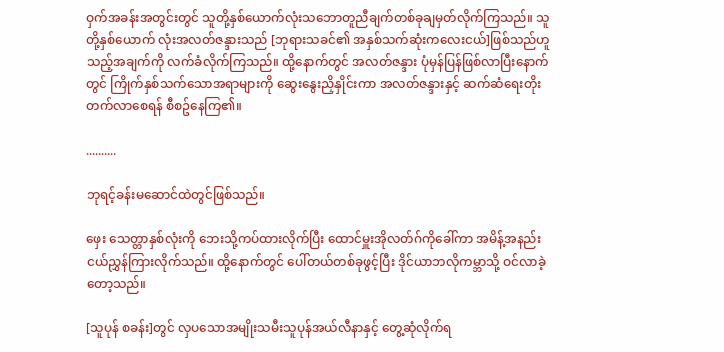ဝှက်အခန်းအတွင်းတွင် သူတို့နှစ်ယောက်လုံးသဘောတူညီချက်တစ်ခုချမှတ်လိုက်ကြသည်။ သူတို့နှစ်ယောက် လုံးအလတ်ဇန္ဒားသည် [ဘုရားသခင်၏ အနှစ်သက်ဆုံးကလေးငယ်]ဖြစ်သည်ဟူသည့်အချက်ကို လက်ခံလိုက်ကြသည်။ ထို့နောက်တွင် အလတ်ဇန္ဒား ပုံမှန်ပြန်ဖြစ်လာပြီးနောက်တွင် ကြိုက်နှစ်သက်သောအရာများကို ဆွေးနွေးညှိနှိုင်းကာ အလတ်ဇန္ဒားနှင့် ဆက်ဆံရေးတိုးတက်လာစေရန် စီစဥ်နေကြ၏။

..........

ဘုရင့်ခန်းမဆောင်ထဲတွင်ဖြစ်သည်။

ဖှေး သေတ္တာနှစ်လုံးကို ဘေးသို့ကပ်ထားလိုက်ပြီး ထောင်မှူးအိုလတ်ဂ်ကိုခေါ်ကာ အမိန့်အနည်းငယ်ညွှန်ကြားလိုက်သည်။ ထို့နောက်တွင် ပေါ်တယ်တစ်ခုဖွင့်ပြီး ဒိုင်ယာဘလိုကမ္ဘာသို့ ဝင်လာခဲ့တော့သည်။

[သူပုန် စခန်း]တွင် လှပသောအမျိုးသမီးသူပုန်အယ်လီနာနှင့် တွေ့ဆုံလိုက်ရ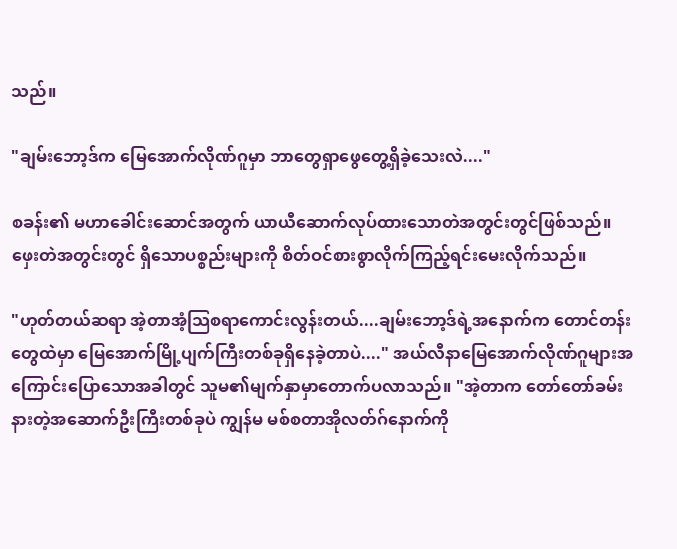သည်။

"ချမ်းဘော့ဒ်က မြေအောက်လိုဏ်ဂူမှာ ဘာတွေရှာဖွေတွေ့ရှိခဲ့သေးလဲ...."

စခန်း၏ မဟာခေါင်းဆောင်အတွက် ယာယီဆောက်လုပ်ထားသောတဲအတွင်းတွင်ဖြစ်သည်။ ဖှေးတဲအတွင်းတွင် ရှိသောပစ္စည်းများကို စိတ်ဝင်စားစွာလိုက်ကြည့်ရင်းမေးလိုက်သည်။

"ဟုတ်တယ်ဆရာ အဲ့တာအံ့သြစရာကောင်းလွန်းတယ်....ချမ်းဘော့ဒ်ရဲ့အနောက်က တောင်တန်းတွေထဲမှာ မြေအောက်မြို့ပျက်ကြီးတစ်ခုရှိနေခဲ့တာပဲ...." အယ်လီနာမြေအောက်လိုဏ်ဂူများအကြောင်းပြောသောအခါတွင် သူမ၏မျက်နှာမှာတောက်ပလာသည်။ "အဲ့တာက တော်တော်ခမ်းနားတဲ့အဆောက်ဦးကြီးတစ်ခုပဲ ကျွန်မ မစ်စတာအိုလတ်ဂ်နောက်ကို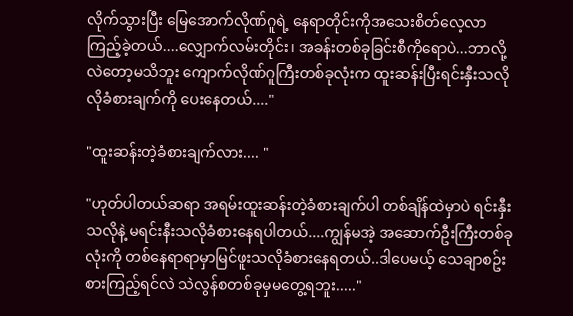လိုက်သွားပြီး မြေအောက်လိုဏ်ဂူရဲ့ နေရာတိုင်းကိုအသေးစိတ်လေ့လာကြည့်ခဲ့တယ်....လျှောက်လမ်းတိုင်း၊ အခန်းတစ်ခုခြင်းစီကိုရောပဲ...ဘာလို့လဲတော့မသိဘူး ကျောက်လိုဏ်ဂူကြီးတစ်ခုလုံးက ထူးဆန်းပြီးရင်းနှီးသလိုလိုခံစားချက်ကို ပေးနေတယ်...."

"ထူးဆန်းတဲ့ခံစားချက်လား.... "

"ဟုတ်ပါတယ်ဆရာ အရမ်းထူးဆန်းတဲ့ခံစားချက်ပါ တစ်ချိန်ထဲမှာပဲ ရင်းနှီးသလိုနဲ့ မရင်းနီးသလိုခံစားနေရပါတယ်....ကျွန်မအဲ့ အဆောက်ဦးကြီးတစ်ခုလုံးကို တစ်နေရာရာမှာမြင်ဖူးသလိုခံစားနေရတယ်..ဒါပေမယ့် သေချာစဥ်းစားကြည့်ရင်လဲ သဲလွန်စတစ်ခုမှမတွေ့ရဘူး....."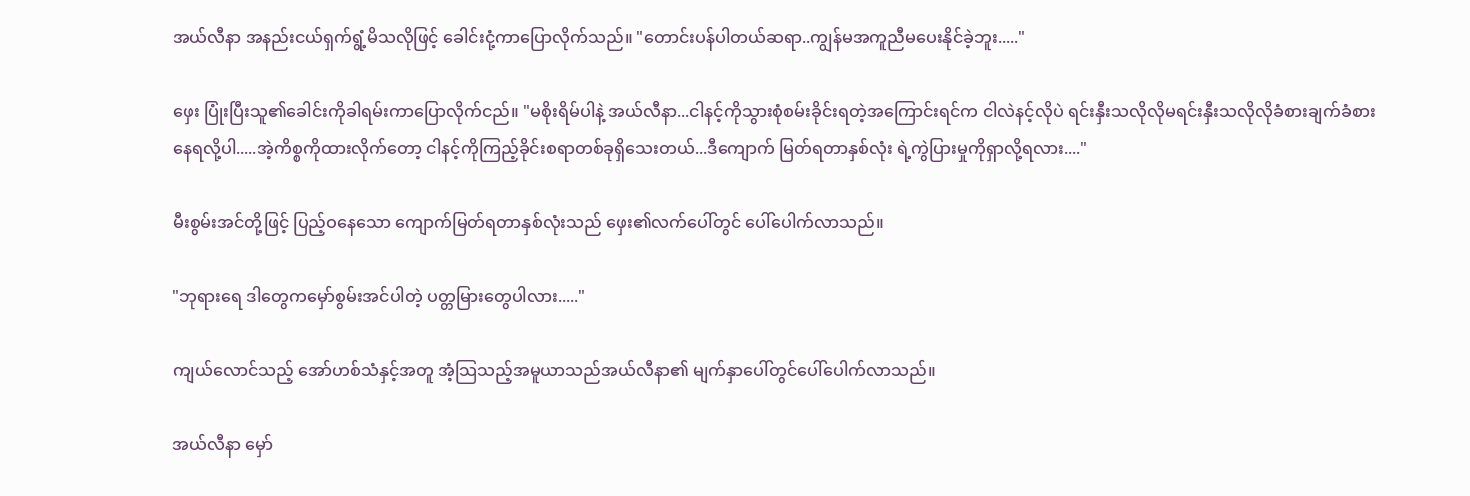အယ်လီနာ အနည်းငယ်ရှက်ရွံ့မိသလိုဖြင့် ခေါင်းငုံ့ကာပြောလိုက်သည်။ "တောင်းပန်ပါတယ်ဆရာ..ကျွန်မအကူညီမပေးနိုင်ခဲ့ဘူး....."

ဖှေး ပြုံးပြီးသူ၏ခေါင်းကိုခါရမ်းကာပြောလိုက်ငည်။ "မစိုးရိမ်ပါနဲ့ အယ်လီနာ...ငါနင့်ကိုသွားစုံစမ်းခိုင်းရတဲ့အကြောင်းရင်က ငါလဲနင့်လိုပဲ ရင်းနှီးသလိုလိုမရင်းနှီးသလိုလိုခံစားချက်ခံစားနေရလို့ပါ.....အဲ့ကိစ္စကိုထားလိုက်တော့ ငါနင့်ကိုကြည့်ခိုင်းစရာတစ်ခုရှိသေးတယ်...ဒီကျောက် မြတ်ရတာနှစ်လုံး ရဲ့ကွဲပြားမှုကိုရှာလို့ရလား...."

မီးစွမ်းအင်တို့ဖြင့် ပြည့်ဝနေသော ကျောက်မြတ်ရတာနှစ်လုံးသည် ဖှေး၏လက်ပေါ်တွင် ပေါ်ပေါက်လာသည်။

"ဘုရားရေ ဒါတွေကမှော်စွမ်းအင်ပါတဲ့ ပတ္တမြားတွေပါလား....."

ကျယ်လောင်သည့် အော်ဟစ်သံနှင့်အတူ အံ့သြသည့်အမူယာသည်အယ်လီနာ၏ မျက်နှာပေါ်တွင်ပေါ်ပေါက်လာသည်။

အယ်လီနာ မှော်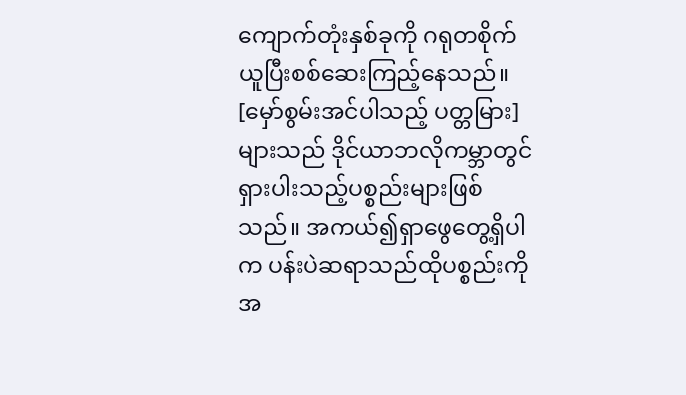ကျောက်တုံးနှစ်ခုကို ဂရုတစိုက်ယူပြီးစစ်ဆေးကြည့်နေသည်။ [မှော်စွမ်းအင်ပါသည့် ပတ္တမြား]များသည် ဒိုင်ယာဘလိုကမ္ဘာတွင် ရှားပါးသည့်ပစ္စည်းများဖြစ်သည်။ အကယ်၍ရှာဖွေတွေ့ရှိပါက ပန်းပဲဆရာသည်ထိုပစ္စည်းကိုအ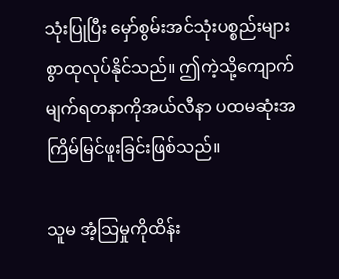သုံးပြုပြီး မှော်စွမ်းအင်သုံးပစ္စည်းများစွာထုလုပ်နိုင်သည်။ ဤကဲ့သို့ကျောက်မျက်ရတနာကိုအယ်လီနာ ပထမဆုံးအကြိမ်မြင်ဖူးခြင်းဖြစ်သည်။

သူမ အံ့သြမှုကိုထိန်း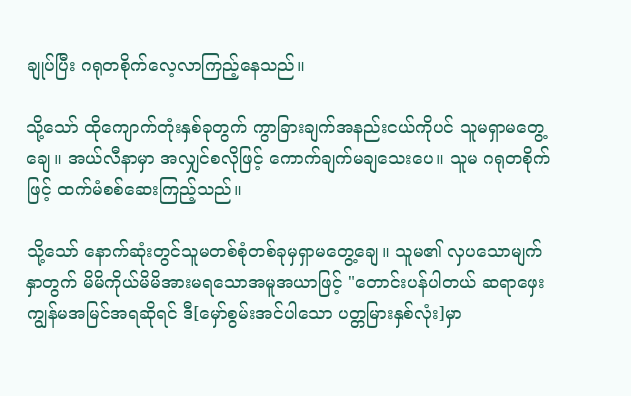ချုပ်ပြီး ဂရုတစိုက်လေ့လာကြည့်နေသည်။

သို့သော် ထိုကျောက်တုံးနှစ်ခုတွက် ကွာခြားချက်အနည်းငယ်ကိုပင် သူမရှာမတွေ့ချေ။ အယ်လီနာမှာ အလျှင်စလိုဖြင့် ကောက်ချက်မချသေးပေ။ သူမ ဂရုတစိုက်ဖြင့် ထက်မံစစ်ဆေးကြည့်သည်။

သို့သော် နောက်ဆုံးတွင်သူမတစ်စုံတစ်ခုမှရှာမတွေ့ချေ။ သူမ၏ လှပသောမျက်နှာတွက် မိမိကိုယ်မိမိအားမရသောအမူအယာဖြင့် "တောင်းပန်ပါတယ် ဆရာဖှေး ကျွန်မအမြင်အရဆိုရင် ဒီ[မှော်စွမ်းအင်ပါသော ပတ္တမြားနှစ်လုံး]မှာ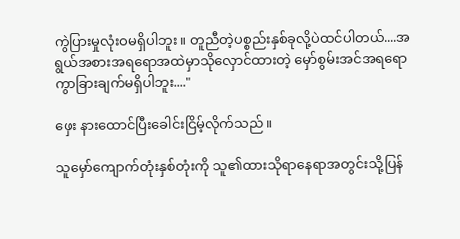ကွဲပြားမှုလုံးဝမရှိပါဘူး။ တူညီတဲ့ပစ္စည်းနှစ်ခုလို့ပဲထင်ပါတယ်....အရွယ်အစားအရရောအထဲမှာသိုလှောင်ထားတဲ့ မှော်စွမ်းအင်အရရောကွာခြားချက်မရှိပါဘူး...."

ဖှေး နားထောင်ပြီးခေါင်းငြိမ့်လိုက်သည်။

သူမှော်ကျောက်တုံးနှစ်တုံးကို သူ၏ထားသိုရာနေရာအတွင်းသို့ပြန်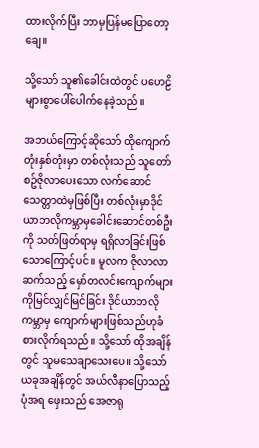ထားလိုက်ပြီး ဘာမှပြန်မပြောတော့ချေ။

သို့သော် သူ၏ခေါင်းထဲတွင် ပဟေဠိများစွာပေါ်ပေါက်နေခဲ့သည်။

အဘယ်ကြောင့်ဆိုသော် ထိုကျောက်တုံးနှစ်တုံးမှာ တစ်လုံးသည် သူတော်စဥ်ဇိုလာပေးသော လက်ဆောင်သေတ္တာထဲမှဖြစ်ပြီး တစ်လုံးမှာဒိုင်ယာဘလိုကမ္ဘာမှခေါင်းဆောင်တစ်ဦးကို သတ်ဖြတ်ရာမှ ရရှိလာခြင်းဖြစ်သောကြောင့်ပင်။ မူလက ဇိုလာလာဆက်သည့် မှော်တလင်းကျောက်များကိုမြင်လျှင်မြင်ခြင်း ဒိုင်ယာဘလိုကမ္ဘာမှ ကျောက်များဖြစ်သည်ဟုခံစားလိုက်ရသည်။ သို့သော် ထိုအချိန်တွင် သူမသေချာသေးပေ။ သို့သော် ယခုအချိန်တွင် အယ်လီနာပြောသည့်ပုံအရ ဖှေးသည် အေဇာရု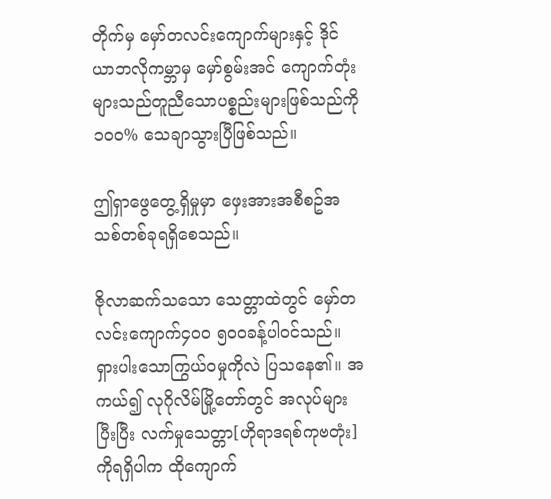တိုက်မှ မှော်တလင်းကျောက်များနှင့် ဒိုင်ယာဘလိုကမ္ဘာမှ မှော်စွမ်းအင် ကျောက်တုံးများသည်တူညီသောပစ္စည်းများဖြစ်သည်ကို ၁၀၀% သေချာသွားပြီဖြစ်သည်။

ဤရှာဖွေတွေ့ရှိမှုမှာ ဖှေးအားအစီစဥ်အသစ်တစ်ခုရရှိစေသည်။

ဇိုလာဆက်သသော သေတ္တာထဲတွင် မှော်တလင်းကျောက်၄၀၀ ၅၀၀ခန့်ပါဝင်သည်။ ရှားပါးသောကြွယ်ဝမှုကိုလဲ ပြသနေ၏။ အကယ်၍ လုဂိုလိမ်မြို့တော်တွင် အလုပ်များပြီးပြီး လက်မှုသေတ္တာ[ဟိုရာဒရစ်ကုဗတုံး]ကိုရရှိပါက ထိုကျောက်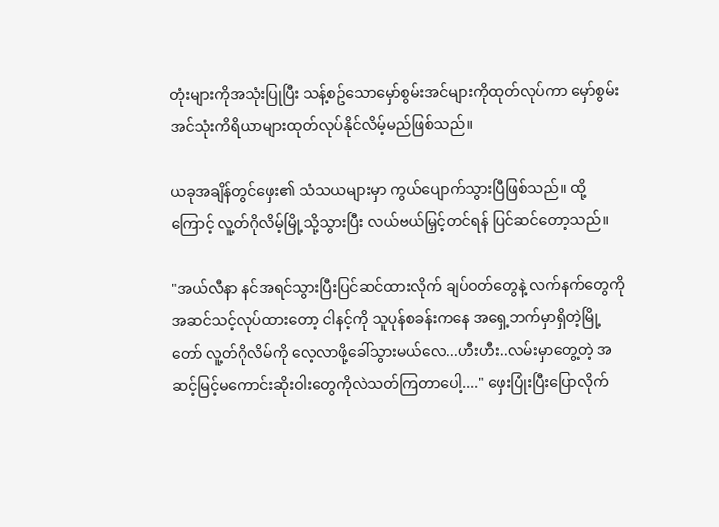တုံးများကိုအသုံးပြုပြီး သန့်စဥ်သောမှော်စွမ်းအင်များကိုထုတ်လုပ်ကာ မှော်စွမ်းအင်သုံးကိရိယာများထုတ်လုပ်နိုင်လိမ့်မည်ဖြစ်သည်။

ယခုအချိန်တွင်ဖှေး၏ သံသယများမှာ ကွယ်ပျောက်သွားပြီဖြစ်သည်။ ထို့ကြောင့် လူ့တ်ဂိုလိမ့်မြို့သို့သွားပြီး လယ်ဗယ်မြှင့်တင်ရန် ပြင်ဆင်တော့သည်။

"အယ်လီနာ နင်အရင်သွားပြီးပြင်ဆင်ထားလိုက် ချပ်ဝတ်တွေနဲ့ လက်နက်တွေကိုအဆင်သင့်လုပ်ထားတော့ ငါနင့်ကို သူပုန်စခန်းကနေ အရှေ့ဘက်မှာရှိတဲ့မြို့တော် လူ့တ်ဂိုလိမ်ကို လေ့လာဖို့ခေါ်သွားမယ်လေ...ဟီးဟီး..လမ်းမှာတွေ့တဲ့ အဆင့်မြင့်မကောင်းဆိုးဝါးတွေကိုလဲသတ်ကြတာပေါ့...." ဖှေးပြုံးပြီးပြောလိုက်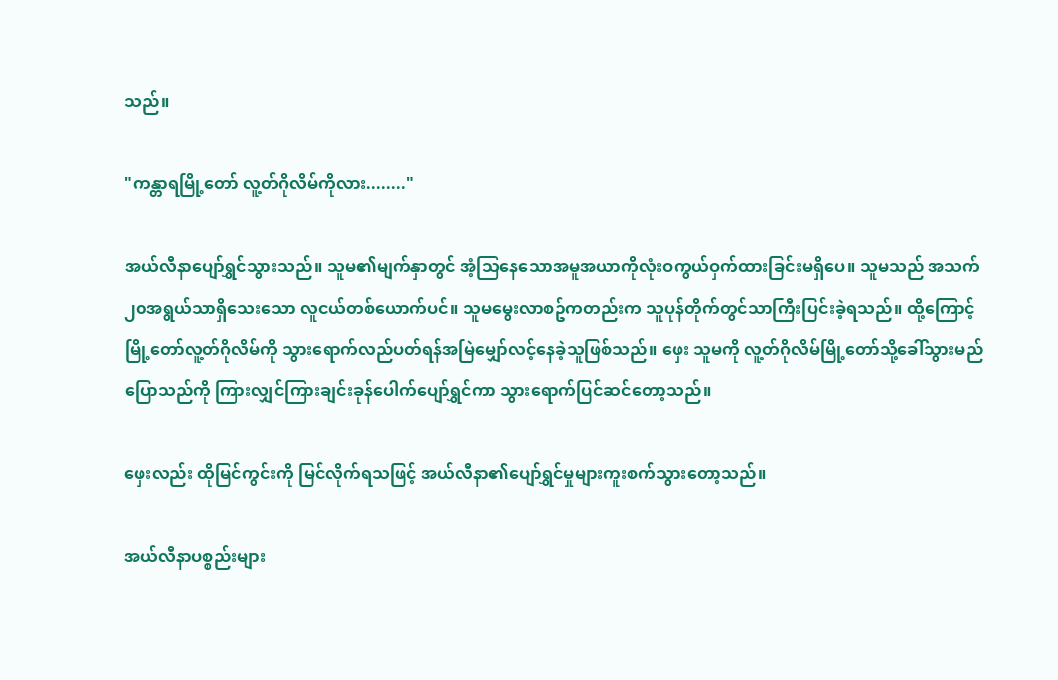သည်။

"ကန္တာရမြို့တော် လူ့တ်ဂိုလိမ်ကိုလား........"

အယ်လီနာပျော်ရွှင်သွားသည်။ သူမ၏မျက်နှာတွင် အံ့သြနေသောအမူအယာကိုလုံးဝကွယ်ဝှက်ထားခြင်းမရှိပေ။ သူမသည် အသက်၂၀အရွယ်သာရှိသေးသော လူငယ်တစ်ယောက်ပင်။ သူမမွေးလာစဥ်ကတည်းက သူပုန်တိုက်တွင်သာကြီးပြင်းခဲ့ရသည်။ ထို့ကြောင့် မြို့တော်လူ့တ်ဂိုလိမ်ကို သွားရောက်လည်ပတ်ရန်အမြဲမျှော်လင့်နေခဲ့သူဖြစ်သည်။ ဖှေး သူမကို လူ့တ်ဂိုလိမ်မြို့တော်သို့ခေါ်သွားမည်ပြောသည်ကို ကြားလျှင်ကြားချင်းခုန်ပေါက်ပျော်ရွှင်ကာ သွားရောက်ပြင်ဆင်တော့သည်။

ဖှေးလည်း ထိုမြင်ကွင်းကို မြင်လိုက်ရသဖြင့် အယ်လီနာ၏ပျော်ရွှင်မှုများကူးစက်သွားတော့သည်။

အယ်လီနာပစ္စည်းများ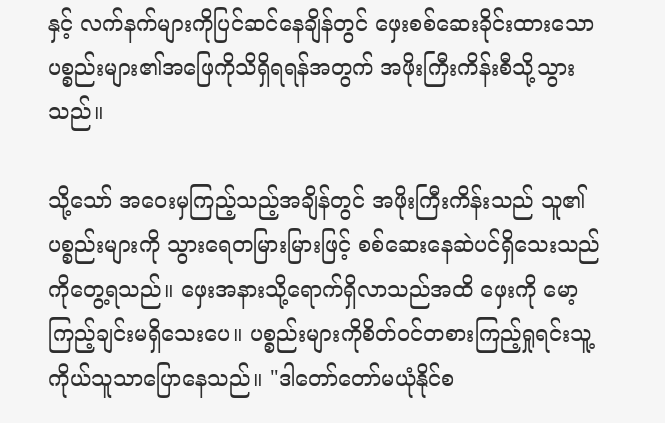နှင့် လက်နက်များကိုပြင်ဆင်နေချိန်တွင် ဖှေးစစ်ဆေးခိုင်းထားသောပစ္စည်းများ၏အဖြေကိုသိရှိရရန်အတွက် အဖိုးကြီးကိန်းစီသို့သွားသည်။

သို့သော် အဝေးမှကြည့်သည့်အချိန်တွင် အဖိုးကြီးကိန်းသည် သူ၏ပစ္စည်းများကို သွားရေတမြားမြားဖြင့် စစ်ဆေးနေဆဲပင်ရှိသေးသည်ကိုတွေ့ရသည်။ ဖှေးအနားသို့ရောက်ရှိလာသည်အထိ ဖှေးကို မော့ကြည့်ချင်းမရှိသေးပေ။ ပစ္စည်းများကိုစိတ်ဝင်တစားကြည့်ရှုရင်းသူ့ကိုယ်သူသာပြောနေသည်။ "ဒါတော်တော်မယုံနိုင်စ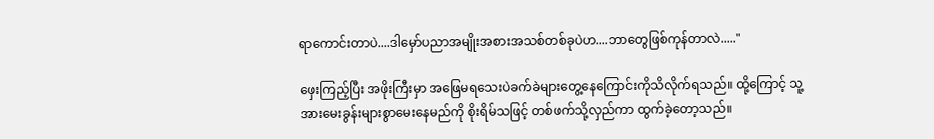ရာကောင်းတာပဲ....ဒါမှော်ပညာအမျိုးအစားအသစ်တစ်ခုပဲဟ....ဘာတွေဖြစ်ကုန်တာလဲ....."

ဖှေးကြည့်ပြီး အဖိုးကြီးမှာ အဖြေမရသေးပဲခက်ခဲများတွေ့နေကြောင်းကိုသိလိုက်ရသည်။ ထို့ကြောင့် သူ့အားမေးခွန်းများစွာမေးနေမည်ကို စိုးရိမ်သဖြင့် တစ်ဖက်သို့လှည်ကာ ထွက်ခဲ့တော့သည်။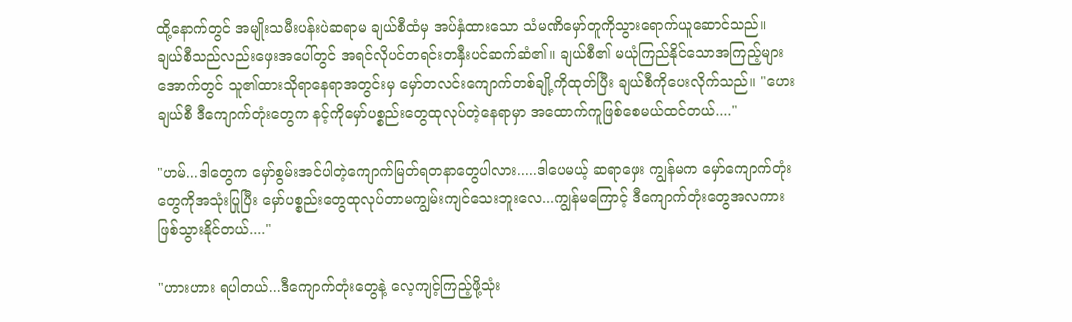ထို့နောက်တွင် အမျိုးသမီးပန်းပဲဆရာမ ချယ်စီထံမှ အပ်နှံထားသော သံမဏိမှော်တူကိုသွားရောက်ယူဆောင်သည်။ ချယ်စီသည်လည်းဖှေးအပေါ်တွင် အရင်လိုပင်တရင်းတနှီးပင်ဆက်ဆံ၏။ ချယ်စီ၏ မယုံကြည်နိုင်သောအကြည့်များအောက်တွင် သူ၏ထားသိုရာနေရာအတွင်းမှ မှော်တလင်းကျောက်တစ်ချို့ကိုထုတ်ပြီး ချယ်စီကိုပေးလိုက်သည်။ "ဟေးချယ်စီ ဒီကျောက်တုံးတွေက နင့်ကိုမှော်ပစ္စည်းတွေထုလုပ်တဲ့နေရာမှာ အထောက်ကူဖြစ်စေမယ်ထင်တယ်...."

"ဟမ်...ဒါတွေက မှော်စွမ်းအင်ပါတဲ့ကျောက်မြတ်ရတနာတွေပါလား.....ဒါပေမယ့် ဆရာဖှေး ကျွန်မက မှော်ကျောက်တုံးတွေကိုအသုံးပြုပြီး မှော်ပစ္စည်းတွေထုလုပ်တာမကျွမ်းကျင်သေးဘူးလေ...ကျွန်မကြောင့် ဒီကျောက်တုံးတွေအလကားဖြစ်သွားနိုင်တယ်...."

"ဟားဟား ရပါတယ်...ဒီကျောက်တုံးတွေနဲ့ လေ့ကျင့်ကြည့်ဖို့သုံး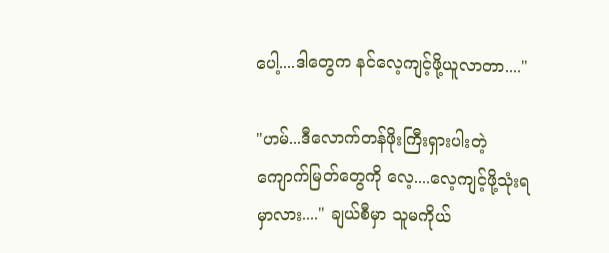ပေါ့....ဒါတွေက နင်လေ့ကျင့်ဖို့ယူလာတာ...."

"ဟမ်...ဒီလောက်တန်ဖိုးကြီးရှားပါးတဲ့ ကျောက်မြတ်တွေကို လေ့....လေ့ကျင့်ဖို့သုံးရမှာလား...." ချယ်စီမှာ သူမကိုယ်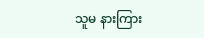သူမ နားကြား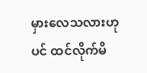မှားလေသလားဟုပင် ထင်လိုက်မိ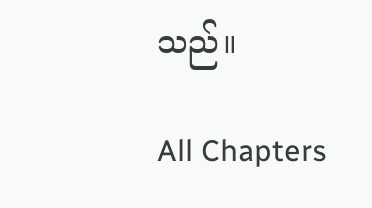သည်။

All Chapters